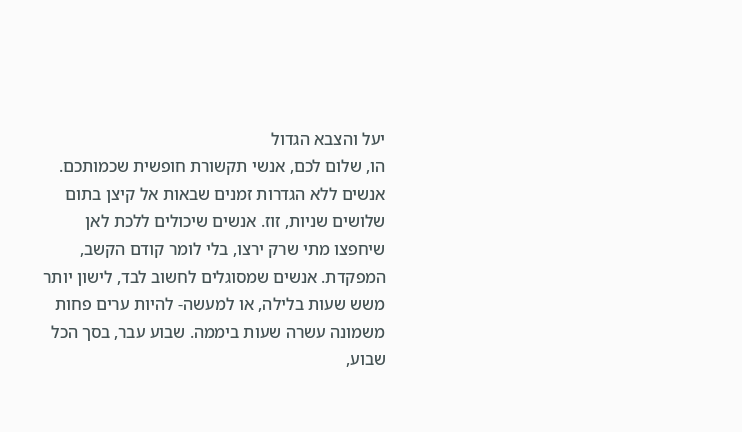יעל והצבא הגדול
הו, שלום לכם, אנשי תקשורת חופשית שכמותכם. אנשים ללא הגדרות זמנים שבאות אל קיצן בתום שלושים שניות, זוז. אנשים שיכולים ללכת לאן שיחפצו מתי שרק ירצו, בלי לומר קודם הקשב, המפקדת. אנשים שמסוגלים לחשוב לבד, לישון יותר משש שעות בלילה, או למעשה- להיות ערים פחות משמונה עשרה שעות ביממה. שבוע עבר, בסך הכל שבוע,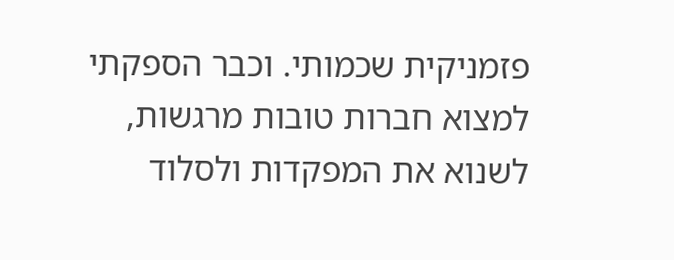פזמניקית שכמותי. וכבר הספקתי למצוא חברות טובות מרגשות, לשנוא את המפקדות ולסלוד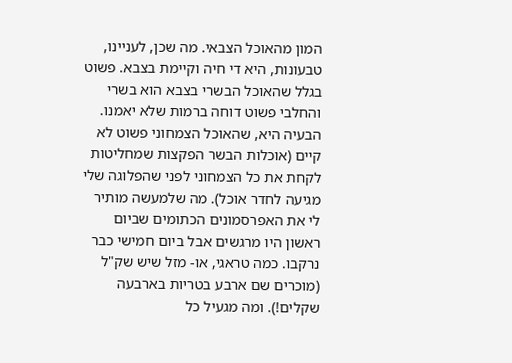המון מהאוכל הצבאי. מה שכן, לעניינו, טבעונות, היא די חיה וקיימת בצבא. פשוט בגלל שהאוכל הבשרי בצבא הוא בשרי והחלבי פשוט דוחה ברמות שלא יאמנו. הבעיה היא, שהאוכל הצמחוני פשוט לא קיים (אוכלות הבשר הפקצות שמחליטות לקחת את כל הצמחוני לפני שהפלוגה שלי מגיעה לחדר אוכל). מה שלמעשה מותיר לי את האפרסמונים הכתומים שביום ראשון היו מרגשים אבל ביום חמישי כבר נרקבו. כמה טראגי, או- מזל שיש שק"ל (מוכרים שם ארבע בטריות בארבעה שקלים!). ומה מגעיל כל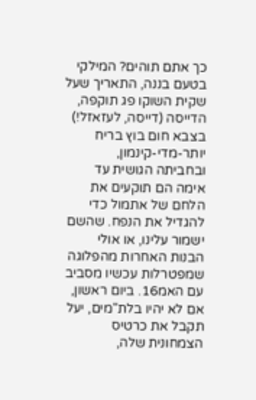כך אתם תוהים? המילקי בטעם בננה, התאריך שעל שקית השוקו פג תוקפה, הדייסה (דייסה, לעזאזל!) בצבא חום בוץ בריח יותר-מדי-קינמון, ובחביתה הגושית עד אימה הם תוקעים את הלחם של אתמול כדי להגדיל את הנפח. שהשם ישמור עלינו, או אולי הבנות האחרות מהפלוגה שמפטרלות עכשיו מסביב עם האמ16. ביום ראשון, אם לא יהיו בלת"מים, יעל תקבל את כרטיס הצמחונית שלה,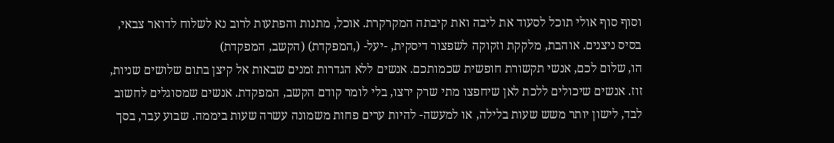וסוף סוף אולי תוכל לסעוד את ליבה ואת קיבתה המקרקרת. אוכל, מתנות והפתעות לרוב נא לשלוח לדואר צבאי, בסיס ניצנים. אוהבת, מלקקת וזקוקה לשפצור דיסקית, -יעל- (,המפקדת) (הקשב, המפקדת)
הו, שלום לכם, אנשי תקשורת חופשית שכמותכם. אנשים ללא הגדרות זמנים שבאות אל קיצן בתום שלושים שניות, זוז. אנשים שיכולים ללכת לאן שיחפצו מתי שרק ירצו, בלי לומר קודם הקשב, המפקדת. אנשים שמסוגלים לחשוב לבד, לישון יותר משש שעות בלילה, או למעשה- להיות ערים פחות משמונה עשרה שעות ביממה. שבוע עבר, בסך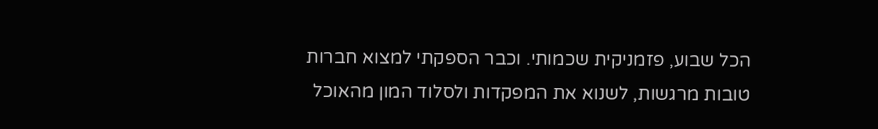הכל שבוע, פזמניקית שכמותי. וכבר הספקתי למצוא חברות טובות מרגשות, לשנוא את המפקדות ולסלוד המון מהאוכל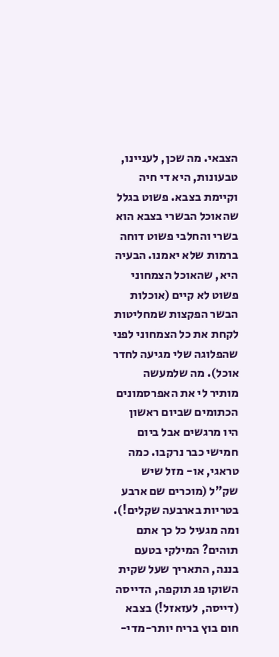הצבאי. מה שכן, לעניינו, טבעונות, היא די חיה וקיימת בצבא. פשוט בגלל שהאוכל הבשרי בצבא הוא בשרי והחלבי פשוט דוחה ברמות שלא יאמנו. הבעיה היא, שהאוכל הצמחוני פשוט לא קיים (אוכלות הבשר הפקצות שמחליטות לקחת את כל הצמחוני לפני שהפלוגה שלי מגיעה לחדר אוכל). מה שלמעשה מותיר לי את האפרסמונים הכתומים שביום ראשון היו מרגשים אבל ביום חמישי כבר נרקבו. כמה טראגי, או- מזל שיש שק"ל (מוכרים שם ארבע בטריות בארבעה שקלים!). ומה מגעיל כל כך אתם תוהים? המילקי בטעם בננה, התאריך שעל שקית השוקו פג תוקפה, הדייסה (דייסה, לעזאזל!) בצבא חום בוץ בריח יותר-מדי-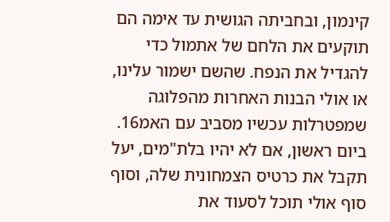קינמון, ובחביתה הגושית עד אימה הם תוקעים את הלחם של אתמול כדי להגדיל את הנפח. שהשם ישמור עלינו, או אולי הבנות האחרות מהפלוגה שמפטרלות עכשיו מסביב עם האמ16. ביום ראשון, אם לא יהיו בלת"מים, יעל תקבל את כרטיס הצמחונית שלה, וסוף סוף אולי תוכל לסעוד את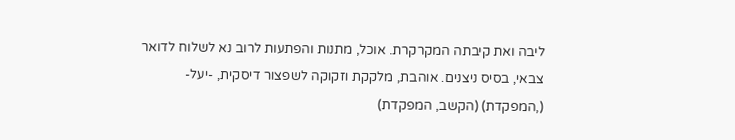ליבה ואת קיבתה המקרקרת. אוכל, מתנות והפתעות לרוב נא לשלוח לדואר צבאי, בסיס ניצנים. אוהבת, מלקקת וזקוקה לשפצור דיסקית, -יעל- (,המפקדת) (הקשב, המפקדת)